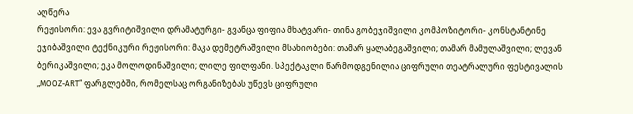აღწერა
რეჟისორი: ევა გვრიტიშვილი დრამატურგი- გვანცა ფიფია მხატვარი- თინა გობეჯიშვილი კომპოზიტორი- კონსტანტინე ეჯიბაშვილი ტექნიკური რეჟისორი: მაკა დემეტრაშვილი მსახიობები: თამარ ყალაბეგაშვილი; თამარ მამულაშვილი; ლევან ბერიკაშვილი; ეკა მოლოდინაშვილი; ლილე ფილფანი. სპექტაკლი წარმოდგენილია ციფრული თეატრალური ფესტივალის „MOOZ-ART“ ფარგლებში, რომელსაც ორგანიზებას უწევს ციფრული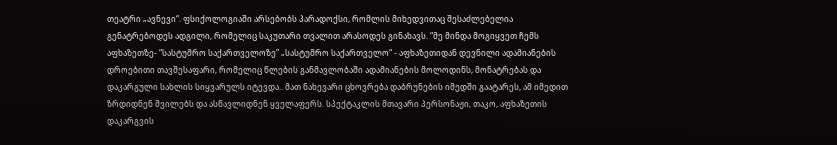თეატრი „ავნევი“. ფსიქოლოგიაში არსებობს პარადოქსი, რომლის მიხედვითაც შესაძლებელია გენატრებოდეს ადგილი, რომელიც საკუთარი თვალით არასოდეს გინახავს. “მე მინდა მოგიყვეთ ჩემს აფხაზეთზე- “სასტუმრო საქართველოზე” „სასტუმრო საქართველო“ - აფხაზეთიდან დევნილი ადამიანების დროებითი თავშესაფარი, რომელიც წლების განმავლობაში ადამიანების მოლოდინს, მონატრებას და დაკარგული სახლის სიყვარულს იტევდა.. მათ ნახევარი ცხოვრება დაბრუნების იმედში გაატარეს, ამ იმედით ზრდიდნენ შვილებს და ასწავლიდნენ ყველაფერს. სპექტაკლის მთავარი პერსონაჟი, თაკო, აფხაზეთის დაკარგვის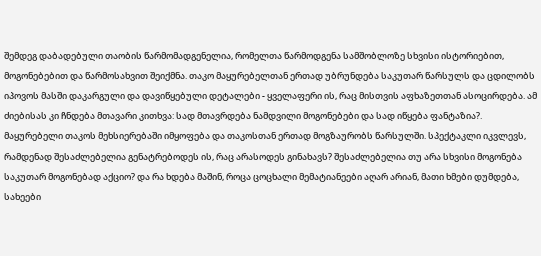შემდეგ დაბადებული თაობის წარმომადგენელია, რომელთა წარმოდგენა სამშობლოზე სხვისი ისტორიებით, მოგონებებით და წარმოსახვით შეიქმნა. თაკო მაყურებელთან ერთად უბრუნდება საკუთარ წარსულს და ცდილობს იპოვოს მასში დაკარგული და დავიწყებული დეტალები - ყველაფერი ის, რაც მისთვის აფხაზეთთან ასოცირდება. ამ ძიებისას კი ჩნდება მთავარი კითხვა: სად მთავრდება ნამდვილი მოგონებები და სად იწყება ფანტაზია?. მაყურებელი თაკოს მეხსიერებაში იმყოფება და თაკოსთან ერთად მოგზაურობს წარსულში. სპექტაკლი იკვლევს, რამდენად შესაძლებელია გენატრებოდეს ის, რაც არასოდეს გინახავს? შესაძლებელია თუ არა სხვისი მოგონება საკუთარ მოგონებად აქციო? და რა ხდება მაშინ, როცა ცოცხალი მემატიანეები აღარ არიან, მათი ხმები დუმდება, სახეები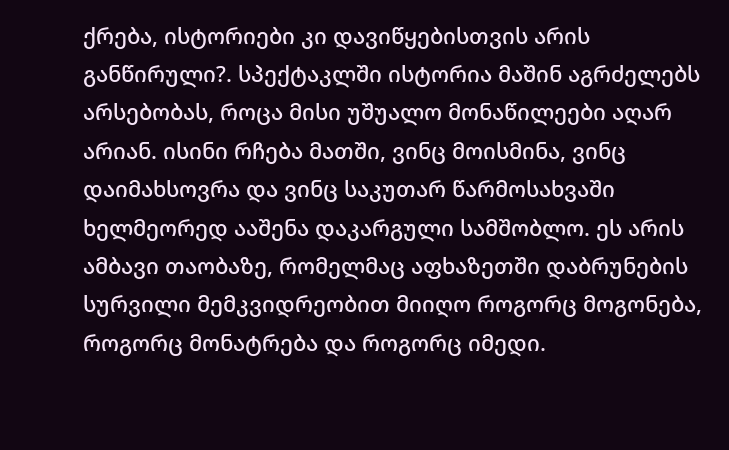ქრება, ისტორიები კი დავიწყებისთვის არის განწირული?. სპექტაკლში ისტორია მაშინ აგრძელებს არსებობას, როცა მისი უშუალო მონაწილეები აღარ არიან. ისინი რჩება მათში, ვინც მოისმინა, ვინც დაიმახსოვრა და ვინც საკუთარ წარმოსახვაში ხელმეორედ ააშენა დაკარგული სამშობლო. ეს არის ამბავი თაობაზე, რომელმაც აფხაზეთში დაბრუნების სურვილი მემკვიდრეობით მიიღო როგორც მოგონება, როგორც მონატრება და როგორც იმედი.